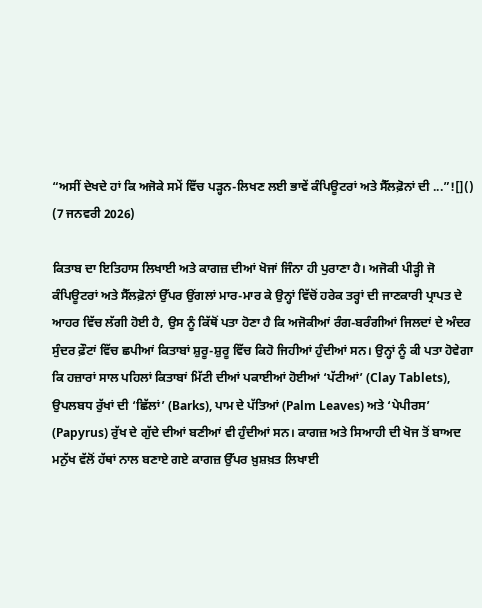“ਅਸੀਂ ਦੇਖਦੇ ਹਾਂ ਕਿ ਅਜੋਕੇ ਸਮੇਂ ਵਿੱਚ ਪੜ੍ਹਨ-ਲਿਖਣ ਲਈ ਭਾਵੇਂ ਕੰਪਿਊਟਰਾਂ ਅਤੇ ਸੈੱਲਫ਼ੋਨਾਂ ਦੀ ...”![]()
(7 ਜਨਵਰੀ 2026)

ਕਿਤਾਬ ਦਾ ਇਤਿਹਾਸ ਲਿਖਾਈ ਅਤੇ ਕਾਗਜ਼ ਦੀਆਂ ਖੋਜਾਂ ਜਿੰਨਾ ਹੀ ਪੁਰਾਣਾ ਹੈ। ਅਜੋਕੀ ਪੀੜ੍ਹੀ ਜੋ ਕੰਪਿਊਟਰਾਂ ਅਤੇ ਸੈੱਲਫ਼ੋਨਾਂ ਉੱਪਰ ਉਂਗਲਾਂ ਮਾਰ-ਮਾਰ ਕੇ ਉਨ੍ਹਾਂ ਵਿੱਚੋਂ ਹਰੇਕ ਤਰ੍ਹਾਂ ਦੀ ਜਾਣਕਾਰੀ ਪ੍ਰਾਪਤ ਦੇ ਆਹਰ ਵਿੱਚ ਲੱਗੀ ਹੋਈ ਹੈ, ਉਸ ਨੂੰ ਕਿੱਥੋਂ ਪਤਾ ਹੋਣਾ ਹੈ ਕਿ ਅਜੋਕੀਆਂ ਰੰਗ-ਬਰੰਗੀਆਂ ਜਿਲਦਾਂ ਦੇ ਅੰਦਰ ਸੁੰਦਰ ਫ਼ੌਟਾਂ ਵਿੱਚ ਛਪੀਆਂ ਕਿਤਾਬਾਂ ਸ਼ੁਰੂ-ਸ਼ੁਰੂ ਵਿੱਚ ਕਿਹੋ ਜਿਹੀਆਂ ਹੁੰਦੀਆਂ ਸਨ। ਉਨ੍ਹਾਂ ਨੂੰ ਕੀ ਪਤਾ ਹੋਵੇਗਾ ਕਿ ਹਜ਼ਾਰਾਂ ਸਾਲ ਪਹਿਲਾਂ ਕਿਤਾਬਾਂ ਮਿੱਟੀ ਦੀਆਂ ਪਕਾਈਆਂ ਹੋਈਆਂ ‘ਪੱਟੀਆਂ’ (Clay Tablets), ਉਪਲਬਧ ਰੁੱਖਾਂ ਦੀ ‘ਛਿੱਲਾਂ’ (Barks), ਪਾਮ ਦੇ ਪੱਤਿਆਂ (Palm Leaves) ਅਤੇ ‘ਪੇਪੀਰਸ’ (Papyrus) ਰੁੱਖ ਦੇ ਗੁੱਦੇ ਦੀਆਂ ਬਣੀਆਂ ਵੀ ਹੁੰਦੀਆਂ ਸਨ। ਕਾਗਜ਼ ਅਤੇ ਸਿਆਹੀ ਦੀ ਖੋਜ ਤੋਂ ਬਾਅਦ ਮਨੁੱਖ ਵੱਲੋਂ ਹੱਥਾਂ ਨਾਲ ਬਣਾਏ ਗਏ ਕਾਗਜ਼ ਉੱਪਰ ਖ਼ੁਸ਼ਖ਼ਤ ਲਿਖਾਈ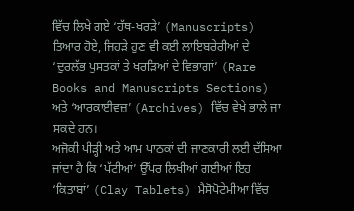ਵਿੱਚ ਲਿਖੇ ਗਏ ‘ਹੱਥ-ਖਰੜੇ’ (Manuscripts) ਤਿਆਰ ਹੋਏ, ਜਿਹੜੇ ਹੁਣ ਵੀ ਕਈ ਲਾਇਬਰੇਰੀਆਂ ਦੇ ‘ਦੁਰਲੱਭ ਪੁਸਤਕਾਂ ਤੇ ਖਰੜਿਆਂ ਦੇ ਵਿਭਾਗਾਂ’ (Rare Books and Manuscripts Sections) ਅਤੇ ‘ਆਰਕਾਈਵਜ਼’ (Archives) ਵਿੱਚ ਵੇਖੇ ਭਾਲੇ ਜਾ ਸਕਦੇ ਹਨ।
ਅਜੋਕੀ ਪੀੜ੍ਹੀ ਅਤੇ ਆਮ ਪਾਠਕਾਂ ਦੀ ਜਾਣਕਾਰੀ ਲਈ ਦੱਸਿਆ ਜਾਂਦਾ ਹੈ ਕਿ ‘ਪੱਟੀਆਂ’ ਉੱਪਰ ਲਿਖੀਆਂ ਗਈਆਂ ਇਹ ‘ਕਿਤਾਬਾਂ’ (Clay Tablets) ਮੈਸੋਪੋਟੇਮੀਆ ਵਿੱਚ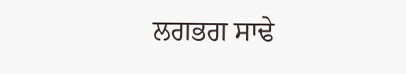ਲਗਭਗ ਸਾਢੇ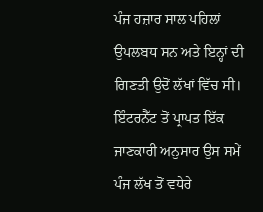ਪੰਜ ਹਜ਼ਾਰ ਸਾਲ ਪਹਿਲਾਂ ਉਪਲਬਧ ਸਨ ਅਤੇ ਇਨ੍ਹਾਂ ਦੀ ਗਿਣਤੀ ਉਦੋਂ ਲੱਖਾਂ ਵਿੱਚ ਸੀ। ਇੰਟਰਨੈੱਟ ਤੋਂ ਪ੍ਰਾਪਤ ਇੱਕ ਜਾਣਕਾਰੀ ਅਨੁਸਾਰ ਉਸ ਸਮੇਂ ਪੰਜ ਲੱਖ ਤੋਂ ਵਧੇਰੇ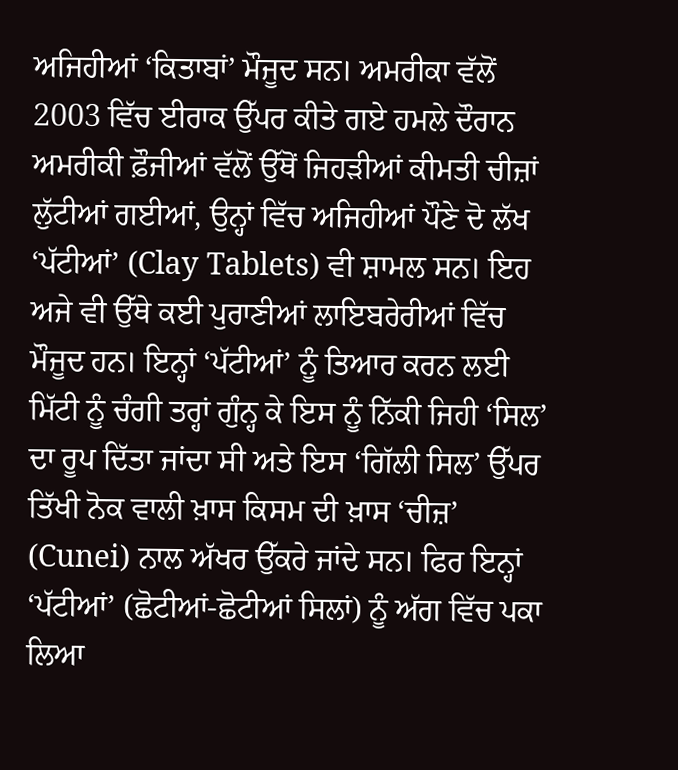ਅਜਿਹੀਆਂ ‘ਕਿਤਾਬਾਂ’ ਮੌਜੂਦ ਸਨ। ਅਮਰੀਕਾ ਵੱਲੋਂ 2003 ਵਿੱਚ ਈਰਾਕ ਉੱਪਰ ਕੀਤੇ ਗਏ ਹਮਲੇ ਦੌਰਾਨ ਅਮਰੀਕੀ ਫ਼ੌਜੀਆਂ ਵੱਲੋਂ ਉੱਥੋਂ ਜਿਹੜੀਆਂ ਕੀਮਤੀ ਚੀਜ਼ਾਂ ਲੁੱਟੀਆਂ ਗਈਆਂ, ਉਨ੍ਹਾਂ ਵਿੱਚ ਅਜਿਹੀਆਂ ਪੌਣੇ ਦੋ ਲੱਖ ‘ਪੱਟੀਆਂ’ (Clay Tablets) ਵੀ ਸ਼ਾਮਲ ਸਨ। ਇਹ ਅਜੇ ਵੀ ਉੱਥੇ ਕਈ ਪੁਰਾਣੀਆਂ ਲਾਇਬਰੇਰੀਆਂ ਵਿੱਚ ਮੌਜੂਦ ਹਨ। ਇਨ੍ਹਾਂ ‘ਪੱਟੀਆਂ’ ਨੂੰ ਤਿਆਰ ਕਰਨ ਲਈ ਮਿੱਟੀ ਨੂੰ ਚੰਗੀ ਤਰ੍ਹਾਂ ਗੁੰਨ੍ਹ ਕੇ ਇਸ ਨੂੰ ਨਿੱਕੀ ਜਿਹੀ ‘ਸਿਲ’ ਦਾ ਰੂਪ ਦਿੱਤਾ ਜਾਂਦਾ ਸੀ ਅਤੇ ਇਸ ‘ਗਿੱਲੀ ਸਿਲ’ ਉੱਪਰ ਤਿੱਖੀ ਨੋਕ ਵਾਲੀ ਖ਼ਾਸ ਕਿਸਮ ਦੀ ਖ਼ਾਸ ‘ਚੀਜ਼’ (Cunei) ਨਾਲ ਅੱਖਰ ਉੱਕਰੇ ਜਾਂਦੇ ਸਨ। ਫਿਰ ਇਨ੍ਹਾਂ ‘ਪੱਟੀਆਂ’ (ਛੋਟੀਆਂ-ਛੋਟੀਆਂ ਸਿਲਾਂ) ਨੂੰ ਅੱਗ ਵਿੱਚ ਪਕਾ ਲਿਆ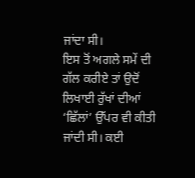ਜਾਂਦਾ ਸੀ।
ਇਸ ਤੋਂ ਅਗਲੇ ਸਮੇਂ ਦੀ ਗੱਲ ਕਰੀਏ ਤਾਂ ਉਦੋਂ ਲਿਖਾਈ ਰੁੱਖਾਂ ਦੀਆਂ ‘ਛਿੱਲਾਂ’ ਉੱਪਰ ਵੀ ਕੀਤੀ ਜਾਂਦੀ ਸੀ। ਕਈ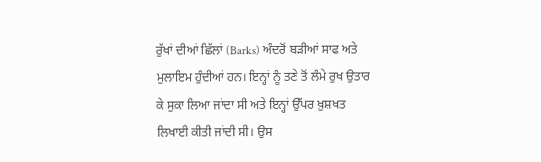ਰੁੱਖਾਂ ਦੀਆਂ ਛਿੱਲਾਂ (Barks) ਅੰਦਰੋਂ ਬੜੀਆਂ ਸਾਫ ਅਤੇ ਮੁਲਾਇਮ ਹੁੰਦੀਆਂ ਹਨ। ਇਨ੍ਹਾਂ ਨੂੰ ਤਣੇ ਤੋਂ ਲੰਮੇ ਰੁਖ ਉਤਾਰ ਕੇ ਸੁਕਾ ਲਿਆ ਜਾਂਦਾ ਸੀ ਅਤੇ ਇਨ੍ਹਾਂ ਉੱਪਰ ਖ਼ੁਸ਼ਖਤ ਲਿਖਾਈ ਕੀਤੀ ਜਾਂਦੀ ਸੀ। ਉਸ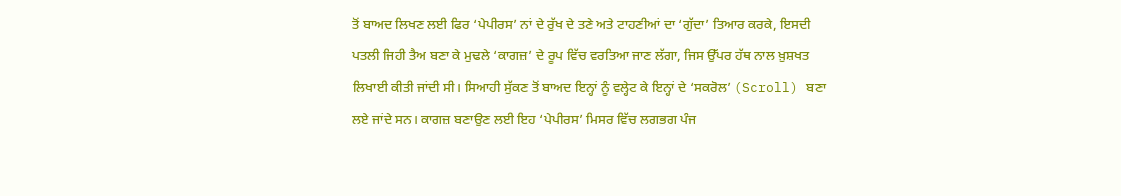ਤੋਂ ਬਾਅਦ ਲਿਖਣ ਲਈ ਫਿਰ ‘ਪੇਪੀਰਸ’ ਨਾਂ ਦੇ ਰੁੱਖ ਦੇ ਤਣੇ ਅਤੇ ਟਾਹਣੀਆਂ ਦਾ ‘ਗੁੱਦਾ’ ਤਿਆਰ ਕਰਕੇ, ਇਸਦੀ ਪਤਲੀ ਜਿਹੀ ਤੈਅ ਬਣਾ ਕੇ ਮੁਢਲੇ ‘ਕਾਗਜ਼’ ਦੇ ਰੂਪ ਵਿੱਚ ਵਰਤਿਆ ਜਾਣ ਲੱਗਾ, ਜਿਸ ਉੱਪਰ ਹੱਥ ਨਾਲ ਖ਼ੁਸ਼ਖਤ ਲਿਖਾਈ ਕੀਤੀ ਜਾਂਦੀ ਸੀ। ਸਿਆਹੀ ਸੁੱਕਣ ਤੋਂ ਬਾਅਦ ਇਨ੍ਹਾਂ ਨੂੰ ਵਲ੍ਹੇਟ ਕੇ ਇਨ੍ਹਾਂ ਦੇ ‘ਸਕਰੋਲ’ (Scroll) ਬਣਾ ਲਏ ਜਾਂਦੇ ਸਨ। ਕਾਗਜ਼ ਬਣਾਉਣ ਲਈ ਇਹ ‘ਪੇਪੀਰਸ’ ਮਿਸਰ ਵਿੱਚ ਲਗਭਗ ਪੰਜ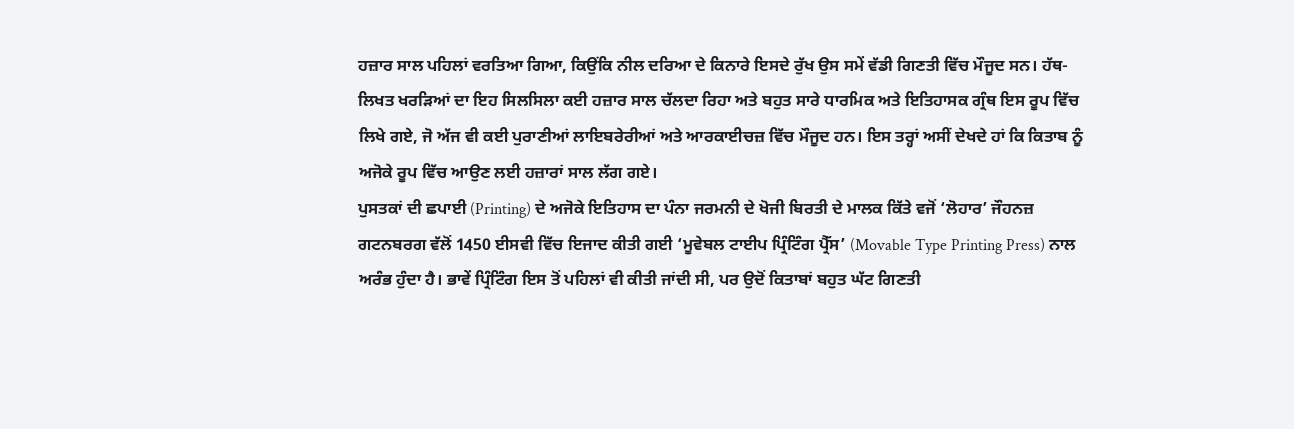ਹਜ਼ਾਰ ਸਾਲ ਪਹਿਲਾਂ ਵਰਤਿਆ ਗਿਆ, ਕਿਉਂਕਿ ਨੀਲ ਦਰਿਆ ਦੇ ਕਿਨਾਰੇ ਇਸਦੇ ਰੁੱਖ ਉਸ ਸਮੇਂ ਵੱਡੀ ਗਿਣਤੀ ਵਿੱਚ ਮੌਜੂਦ ਸਨ। ਹੱਥ-ਲਿਖਤ ਖਰੜਿਆਂ ਦਾ ਇਹ ਸਿਲਸਿਲਾ ਕਈ ਹਜ਼ਾਰ ਸਾਲ ਚੱਲਦਾ ਰਿਹਾ ਅਤੇ ਬਹੁਤ ਸਾਰੇ ਧਾਰਮਿਕ ਅਤੇ ਇਤਿਹਾਸਕ ਗ੍ਰੰਥ ਇਸ ਰੂਪ ਵਿੱਚ ਲਿਖੇ ਗਏ, ਜੋ ਅੱਜ ਵੀ ਕਈ ਪੁਰਾਣੀਆਂ ਲਾਇਬਰੇਰੀਆਂ ਅਤੇ ਆਰਕਾਈਚਜ਼ ਵਿੱਚ ਮੌਜੂਦ ਹਨ। ਇਸ ਤਰ੍ਹਾਂ ਅਸੀਂ ਦੇਖਦੇ ਹਾਂ ਕਿ ਕਿਤਾਬ ਨੂੰ ਅਜੋਕੇ ਰੂਪ ਵਿੱਚ ਆਉਣ ਲਈ ਹਜ਼ਾਰਾਂ ਸਾਲ ਲੱਗ ਗਏ।
ਪੁਸਤਕਾਂ ਦੀ ਛਪਾਈ (Printing) ਦੇ ਅਜੋਕੇ ਇਤਿਹਾਸ ਦਾ ਪੰਨਾ ਜਰਮਨੀ ਦੇ ਖੋਜੀ ਬਿਰਤੀ ਦੇ ਮਾਲਕ ਕਿੱਤੇ ਵਜੋਂ ‘ਲੋਹਾਰ’ ਜੌਹਨਜ਼ ਗਟਨਬਰਗ ਵੱਲੋਂ 1450 ਈਸਵੀ ਵਿੱਚ ਇਜਾਦ ਕੀਤੀ ਗਈ ‘ਮੂਵੇਬਲ ਟਾਈਪ ਪ੍ਰਿੰਟਿੰਗ ਪ੍ਰੈੱਸ’ (Movable Type Printing Press) ਨਾਲ ਅਰੰਭ ਹੁੰਦਾ ਹੈ। ਭਾਵੇਂ ਪ੍ਰਿੰਟਿੰਗ ਇਸ ਤੋਂ ਪਹਿਲਾਂ ਵੀ ਕੀਤੀ ਜਾਂਦੀ ਸੀ, ਪਰ ਉਦੋਂ ਕਿਤਾਬਾਂ ਬਹੁਤ ਘੱਟ ਗਿਣਤੀ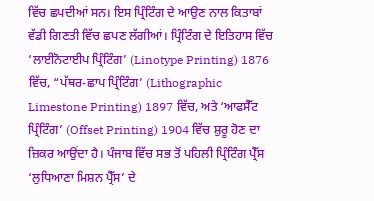ਵਿੱਚ ਛਪਦੀਆਂ ਸਨ। ਇਸ ਪ੍ਰਿੰਟਿੰਗ ਦੇ ਆਉਣ ਨਾਲ ਕਿਤਾਬਾਂ ਵੱਡੀ ਗਿਣਤੀ ਵਿੱਚ ਛਪਣ ਲੱਗੀਆਂ। ਪ੍ਰਿੰਟਿੰਗ ਦੇ ਇਤਿਹਾਸ ਵਿੱਚ ‘ਲਾਈਨੋਟਾਈਪ ਪ੍ਰਿੰਟਿੰਗ’ (Linotype Printing) 1876 ਵਿੱਚ, “ਪੱਥਰ-ਛਾਪ ਪ੍ਰਿੰਟਿੰਗ’ (Lithographic Limestone Printing) 1897 ਵਿੱਚ, ਅਤੇ ‘ਆਫਸੈੱਟ ਪ੍ਰਿੰਟਿੰਗ’ (Offset Printing) 1904 ਵਿੱਚ ਸ਼ੁਰੂ ਹੋਣ ਦਾ ਜ਼ਿਕਰ ਆਉਂਦਾ ਹੈ। ਪੰਜਾਬ ਵਿੱਚ ਸਭ ਤੋਂ ਪਹਿਲੀ ਪ੍ਰਿੰਟਿੰਗ ਪ੍ਰੈੱਸ ‘ਲੁਧਿਆਣਾ ਮਿਸ਼ਨ ਪ੍ਰੈੱਸ’ ਦੇ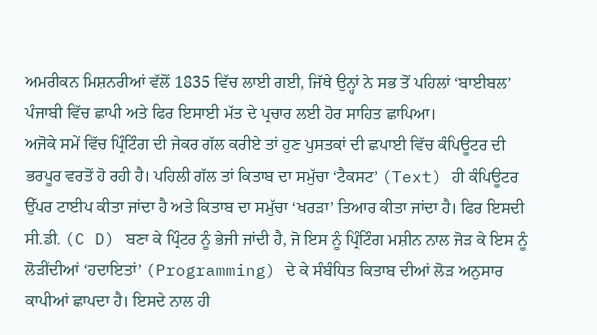ਅਮਰੀਕਨ ਮਿਸ਼ਨਰੀਆਂ ਵੱਲੋਂ 1835 ਵਿੱਚ ਲਾਈ ਗਈ, ਜਿੱਥੇ ਉਨ੍ਹਾਂ ਨੇ ਸਭ ਤੋਂ ਪਹਿਲਾਂ ‘ਬਾਈਬਲ’ ਪੰਜਾਬੀ ਵਿੱਚ ਛਾਪੀ ਅਤੇ ਫਿਰ ਇਸਾਈ ਮੱਤ ਦੇ ਪ੍ਰਚਾਰ ਲਈ ਹੋਰ ਸਾਹਿਤ ਛਾਪਿਆ।
ਅਜੋਕੇ ਸਮੇਂ ਵਿੱਚ ਪ੍ਰਿੰਟਿੰਗ ਦੀ ਜੇਕਰ ਗੱਲ ਕਰੀਏ ਤਾਂ ਹੁਣ ਪੁਸਤਕਾਂ ਦੀ ਛਪਾਈ ਵਿੱਚ ਕੰਪਿਊਟਰ ਦੀ ਭਰਪੂਰ ਵਰਤੋਂ ਹੋ ਰਹੀ ਹੈ। ਪਹਿਲੀ ਗੱਲ ਤਾਂ ਕਿਤਾਬ ਦਾ ਸਮੁੱਚਾ ‘ਟੈਕਸਟ’ (Text) ਹੀ ਕੰਪਿਊਟਰ ਉੱਪਰ ਟਾਈਪ ਕੀਤਾ ਜਾਂਦਾ ਹੈ ਅਤੇ ਕਿਤਾਬ ਦਾ ਸਮੁੱਚਾ ‘ਖਰੜਾ’ ਤਿਆਰ ਕੀਤਾ ਜਾਂਦਾ ਹੈ। ਫਿਰ ਇਸਦੀ ਸੀ.ਡੀ. (C D) ਬਣਾ ਕੇ ਪ੍ਰਿੰਟਰ ਨੂੰ ਭੇਜੀ ਜਾਂਦੀ ਹੈ, ਜੋ ਇਸ ਨੂੰ ਪ੍ਰਿੰਟਿੰਗ ਮਸ਼ੀਨ ਨਾਲ ਜੋੜ ਕੇ ਇਸ ਨੂੰ ਲੋੜੀਂਦੀਆਂ ‘ਹਦਾਇਤਾਂ’ (Programming) ਦੇ ਕੇ ਸੰਬੰਧਿਤ ਕਿਤਾਬ ਦੀਆਂ ਲੋੜ ਅਨੁਸਾਰ ਕਾਪੀਆਂ ਛਾਪਦਾ ਹੈ। ਇਸਦੇ ਨਾਲ ਹੀ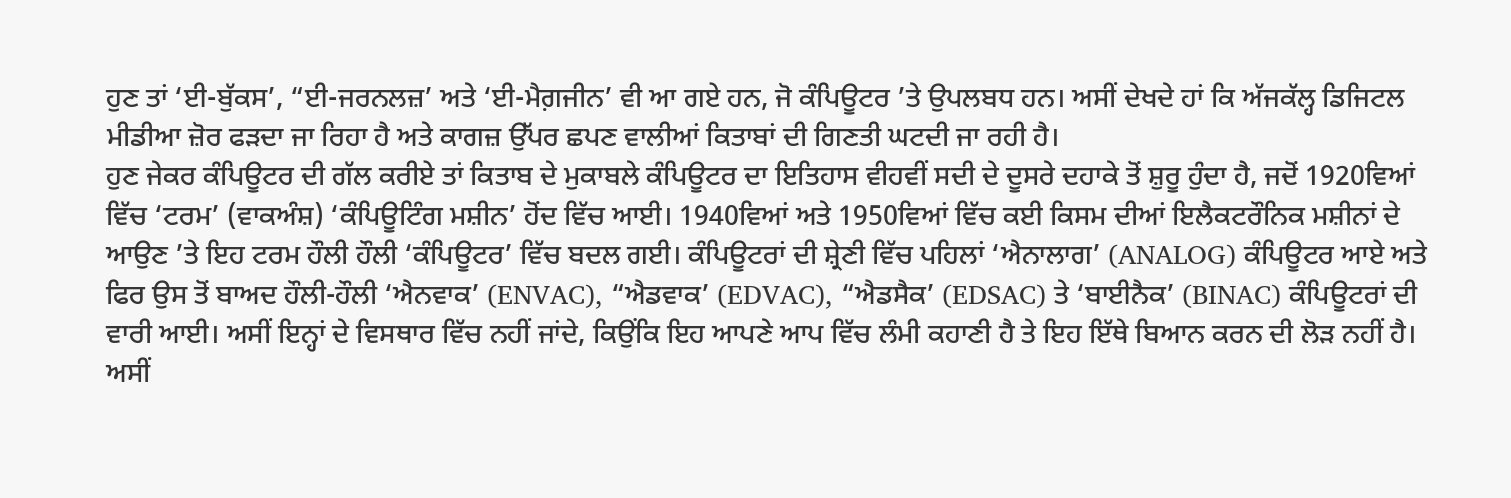ਹੁਣ ਤਾਂ ‘ਈ-ਬੁੱਕਸ’, “ਈ-ਜਰਨਲਜ਼’ ਅਤੇ ‘ਈ-ਮੈਗ਼ਜੀਨ’ ਵੀ ਆ ਗਏ ਹਨ, ਜੋ ਕੰਪਿਊਟਰ ’ਤੇ ਉਪਲਬਧ ਹਨ। ਅਸੀਂ ਦੇਖਦੇ ਹਾਂ ਕਿ ਅੱਜਕੱਲ੍ਹ ਡਿਜਿਟਲ ਮੀਡੀਆ ਜ਼ੋਰ ਫੜਦਾ ਜਾ ਰਿਹਾ ਹੈ ਅਤੇ ਕਾਗਜ਼ ਉੱਪਰ ਛਪਣ ਵਾਲੀਆਂ ਕਿਤਾਬਾਂ ਦੀ ਗਿਣਤੀ ਘਟਦੀ ਜਾ ਰਹੀ ਹੈ।
ਹੁਣ ਜੇਕਰ ਕੰਪਿਊਟਰ ਦੀ ਗੱਲ ਕਰੀਏ ਤਾਂ ਕਿਤਾਬ ਦੇ ਮੁਕਾਬਲੇ ਕੰਪਿਊਟਰ ਦਾ ਇਤਿਹਾਸ ਵੀਹਵੀਂ ਸਦੀ ਦੇ ਦੂਸਰੇ ਦਹਾਕੇ ਤੋਂ ਸ਼ੁਰੂ ਹੁੰਦਾ ਹੈ, ਜਦੋਂ 1920ਵਿਆਂ ਵਿੱਚ ‘ਟਰਮ’ (ਵਾਕਅੰਸ਼) ‘ਕੰਪਿਊਟਿੰਗ ਮਸ਼ੀਨ’ ਹੋਂਦ ਵਿੱਚ ਆਈ। 1940ਵਿਆਂ ਅਤੇ 1950ਵਿਆਂ ਵਿੱਚ ਕਈ ਕਿਸਮ ਦੀਆਂ ਇਲੈਕਟਰੌਨਿਕ ਮਸ਼ੀਨਾਂ ਦੇ ਆਉਣ ’ਤੇ ਇਹ ਟਰਮ ਹੌਲੀ ਹੌਲੀ ‘ਕੰਪਿਊਟਰ’ ਵਿੱਚ ਬਦਲ ਗਈ। ਕੰਪਿਊਟਰਾਂ ਦੀ ਸ਼੍ਰੇਣੀ ਵਿੱਚ ਪਹਿਲਾਂ ‘ਐਨਾਲਾਗ’ (ANALOG) ਕੰਪਿਊਟਰ ਆਏ ਅਤੇ ਫਿਰ ਉਸ ਤੋਂ ਬਾਅਦ ਹੌਲੀ-ਹੌਲੀ ‘ਐਨਵਾਕ’ (ENVAC), “ਐਡਵਾਕ’ (EDVAC), “ਐਡਸੈਕ’ (EDSAC) ਤੇ ‘ਬਾਈਨੈਕ’ (BINAC) ਕੰਪਿਊਟਰਾਂ ਦੀ ਵਾਰੀ ਆਈ। ਅਸੀਂ ਇਨ੍ਹਾਂ ਦੇ ਵਿਸਥਾਰ ਵਿੱਚ ਨਹੀਂ ਜਾਂਦੇ, ਕਿਉਂਕਿ ਇਹ ਆਪਣੇ ਆਪ ਵਿੱਚ ਲੰਮੀ ਕਹਾਣੀ ਹੈ ਤੇ ਇਹ ਇੱਥੇ ਬਿਆਨ ਕਰਨ ਦੀ ਲੋੜ ਨਹੀਂ ਹੈ।
ਅਸੀਂ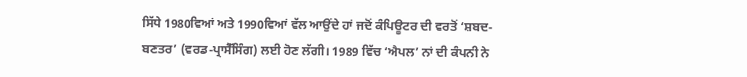ਸਿੱਧੇ 1980ਵਿਆਂ ਅਤੇ 1990ਵਿਆਂ ਵੱਲ ਆਉਂਦੇ ਹਾਂ ਜਦੋਂ ਕੰਪਿਊਟਰ ਦੀ ਵਰਤੋਂ ‘ਸ਼ਬਦ-ਬਣਤਰ’ (ਵਰਡ-ਪ੍ਰਾਸੈੱਸਿੰਗ) ਲਈ ਹੋਣ ਲੱਗੀ। 1989 ਵਿੱਚ ‘ਐਪਲ’ ਨਾਂ ਦੀ ਕੰਪਨੀ ਨੇ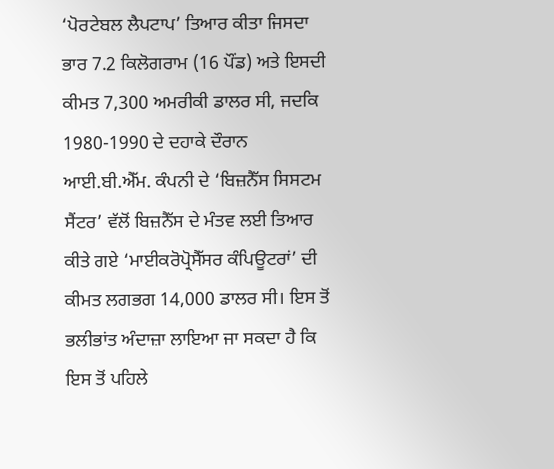‘ਪੋਰਟੇਬਲ ਲੈਪਟਾਪ’ ਤਿਆਰ ਕੀਤਾ ਜਿਸਦਾ ਭਾਰ 7.2 ਕਿਲੋਗਰਾਮ (16 ਪੌਂਡ) ਅਤੇ ਇਸਦੀ ਕੀਮਤ 7,300 ਅਮਰੀਕੀ ਡਾਲਰ ਸੀ, ਜਦਕਿ 1980-1990 ਦੇ ਦਹਾਕੇ ਦੌਰਾਨ ਆਈ.ਬੀ.ਐੱਮ. ਕੰਪਨੀ ਦੇ ‘ਬਿਜ਼ਨੈੱਸ ਸਿਸਟਮ ਸੈਂਟਰ’ ਵੱਲੋਂ ਬਿਜ਼ਨੈੱਸ ਦੇ ਮੰਤਵ ਲਈ ਤਿਆਰ ਕੀਤੇ ਗਏ ‘ਮਾਈਕਰੋਪ੍ਰੋਸੈੱਸਰ ਕੰਪਿਊਟਰਾਂ’ ਦੀ ਕੀਮਤ ਲਗਭਗ 14,000 ਡਾਲਰ ਸੀ। ਇਸ ਤੋਂ ਭਲੀਭਾਂਤ ਅੰਦਾਜ਼ਾ ਲਾਇਆ ਜਾ ਸਕਦਾ ਹੈ ਕਿ ਇਸ ਤੋਂ ਪਹਿਲੇ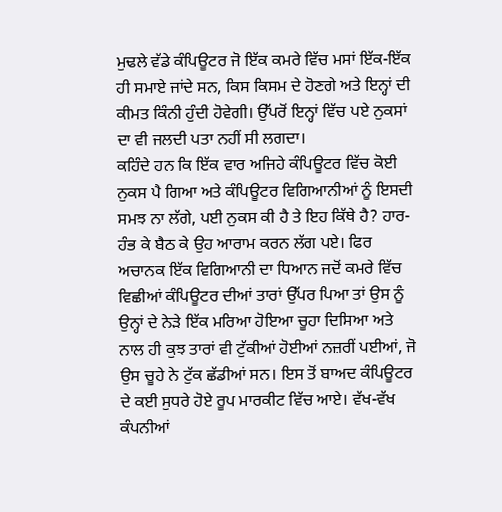ਮੁਢਲੇ ਵੱਡੇ ਕੰਪਿਊਟਰ ਜੋ ਇੱਕ ਕਮਰੇ ਵਿੱਚ ਮਸਾਂ ਇੱਕ-ਇੱਕ ਹੀ ਸਮਾਏ ਜਾਂਦੇ ਸਨ, ਕਿਸ ਕਿਸਮ ਦੇ ਹੋਣਗੇ ਅਤੇ ਇਨ੍ਹਾਂ ਦੀ ਕੀਮਤ ਕਿੰਨੀ ਹੁੰਦੀ ਹੋਵੇਗੀ। ਉੱਪਰੋਂ ਇਨ੍ਹਾਂ ਵਿੱਚ ਪਏ ਨੁਕਸਾਂ ਦਾ ਵੀ ਜਲਦੀ ਪਤਾ ਨਹੀਂ ਸੀ ਲਗਦਾ।
ਕਹਿੰਦੇ ਹਨ ਕਿ ਇੱਕ ਵਾਰ ਅਜਿਹੇ ਕੰਪਿਊਟਰ ਵਿੱਚ ਕੋਈ ਨੁਕਸ ਪੈ ਗਿਆ ਅਤੇ ਕੰਪਿਊਟਰ ਵਿਗਿਆਨੀਆਂ ਨੂੰ ਇਸਦੀ ਸਮਝ ਨਾ ਲੱਗੇ, ਪਈ ਨੁਕਸ ਕੀ ਹੈ ਤੇ ਇਹ ਕਿੱਥੇ ਹੈ? ਹਾਰ-ਹੰਭ ਕੇ ਬੈਠ ਕੇ ਉਹ ਆਰਾਮ ਕਰਨ ਲੱਗ ਪਏ। ਫਿਰ ਅਚਾਨਕ ਇੱਕ ਵਿਗਿਆਨੀ ਦਾ ਧਿਆਨ ਜਦੋਂ ਕਮਰੇ ਵਿੱਚ ਵਿਛੀਆਂ ਕੰਪਿਊਟਰ ਦੀਆਂ ਤਾਰਾਂ ਉੱਪਰ ਪਿਆ ਤਾਂ ਉਸ ਨੂੰ ਉਨ੍ਹਾਂ ਦੇ ਨੇੜੇ ਇੱਕ ਮਰਿਆ ਹੋਇਆ ਚੂਹਾ ਦਿਸਿਆ ਅਤੇ ਨਾਲ ਹੀ ਕੁਝ ਤਾਰਾਂ ਵੀ ਟੁੱਕੀਆਂ ਹੋਈਆਂ ਨਜ਼ਰੀਂ ਪਈਆਂ, ਜੋ ਉਸ ਚੂਹੇ ਨੇ ਟੁੱਕ ਛੱਡੀਆਂ ਸਨ। ਇਸ ਤੋਂ ਬਾਅਦ ਕੰਪਿਊਟਰ ਦੇ ਕਈ ਸੁਧਰੇ ਹੋਏ ਰੂਪ ਮਾਰਕੀਟ ਵਿੱਚ ਆਏ। ਵੱਖ-ਵੱਖ ਕੰਪਨੀਆਂ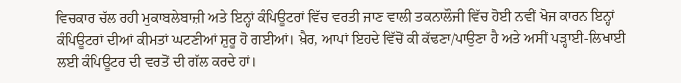ਵਿਚਕਾਰ ਚੱਲ ਰਹੀ ਮੁਕਾਬਲੇਬਾਜ਼ੀ ਅਤੇ ਇਨ੍ਹਾਂ ਕੰਪਿਊਟਰਾਂ ਵਿੱਚ ਵਰਤੀ ਜਾਣ ਵਾਲੀ ਤਕਨਾਲੌਜੀ ਵਿੱਚ ਹੋਈ ਨਵੀਂ ਖੋਜ ਕਾਰਨ ਇਨ੍ਹਾਂ ਕੰਪਿਊਟਰਾਂ ਦੀਆਂ ਕੀਮਤਾਂ ਘਟਣੀਆਂ ਸ਼ੁਰੂ ਹੋ ਗਈਆਂ। ਖ਼ੈਰ, ਆਪਾਂ ਇਹਦੇ ਵਿੱਚੋਂ ਕੀ ਕੱਢਣਾ/ਪਾਉਣਾ ਹੈ ਅਤੇ ਅਸੀਂ ਪੜ੍ਹਾਈ-ਲਿਖਾਈ ਲਈ ਕੰਪਿਊਟਰ ਦੀ ਵਰਤੋਂ ਦੀ ਗੱਲ ਕਰਦੇ ਹਾਂ।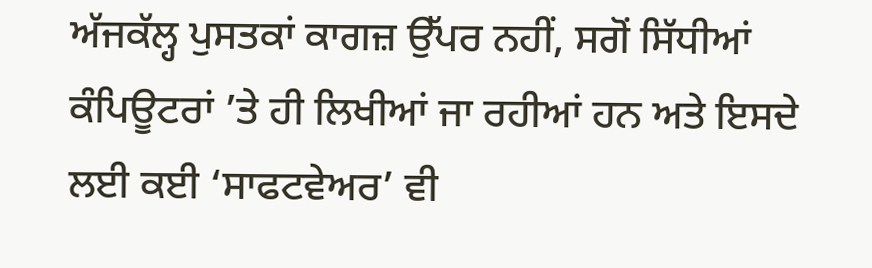ਅੱਜਕੱਲ੍ਹ ਪੁਸਤਕਾਂ ਕਾਗਜ਼ ਉੱਪਰ ਨਹੀਂ, ਸਗੋਂ ਸਿੱਧੀਆਂ ਕੰਪਿਊਟਰਾਂ ’ਤੇ ਹੀ ਲਿਖੀਆਂ ਜਾ ਰਹੀਆਂ ਹਨ ਅਤੇ ਇਸਦੇ ਲਈ ਕਈ ‘ਸਾਫਟਵੇਅਰ’ ਵੀ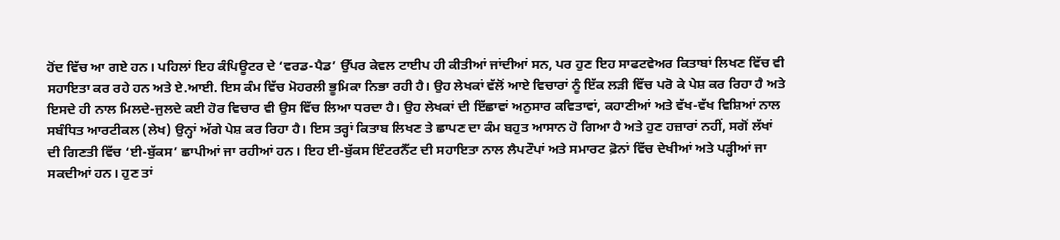ਹੋਂਦ ਵਿੱਚ ਆ ਗਏ ਹਨ। ਪਹਿਲਾਂ ਇਹ ਕੰਪਿਊਟਰ ਦੇ ‘ਵਰਡ-ਪੈਡ’ ਉੱਪਰ ਕੇਵਲ ਟਾਈਪ ਹੀ ਕੀਤੀਆਂ ਜਾਂਦੀਆਂ ਸਨ, ਪਰ ਹੁਣ ਇਹ ਸਾਫਟਵੇਅਰ ਕਿਤਾਬਾਂ ਲਿਖਣ ਵਿੱਚ ਵੀ ਸਹਾਇਤਾ ਕਰ ਰਹੇ ਹਨ ਅਤੇ ਏ.ਆਈ. ਇਸ ਕੰਮ ਵਿੱਚ ਮੋਹਰਲੀ ਭੂਮਿਕਾ ਨਿਭਾ ਰਹੀ ਹੈ। ਉਹ ਲੇਖਕਾਂ ਵੱਲੋਂ ਆਏ ਵਿਚਾਰਾਂ ਨੂੰ ਇੱਕ ਲੜੀ ਵਿੱਚ ਪਰੋ ਕੇ ਪੇਸ਼ ਕਰ ਰਿਹਾ ਹੈ ਅਤੇ ਇਸਦੇ ਹੀ ਨਾਲ ਮਿਲਦੇ-ਜੁਲਦੇ ਕਈ ਹੋਰ ਵਿਚਾਰ ਵੀ ਉਸ ਵਿੱਚ ਲਿਆ ਧਰਦਾ ਹੈ। ਉਹ ਲੇਖਕਾਂ ਦੀ ਇੱਛਾਵਾਂ ਅਨੁਸਾਰ ਕਵਿਤਾਵਾਂ, ਕਹਾਣੀਆਂ ਅਤੇ ਵੱਖ-ਵੱਖ ਵਿਸ਼ਿਆਂ ਨਾਲ ਸਬੰਧਿਤ ਆਰਟੀਕਲ (ਲੇਖ) ਉਨ੍ਹਾਂ ਅੱਗੇ ਪੇਸ਼ ਕਰ ਰਿਹਾ ਹੈ। ਇਸ ਤਰ੍ਹਾਂ ਕਿਤਾਬ ਲਿਖਣ ਤੇ ਛਾਪਣ ਦਾ ਕੰਮ ਬਹੁਤ ਆਸਾਨ ਹੋ ਗਿਆ ਹੈ ਅਤੇ ਹੁਣ ਹਜ਼ਾਰਾਂ ਨਹੀਂ, ਸਗੋਂ ਲੱਖਾਂ ਦੀ ਗਿਣਤੀ ਵਿੱਚ ‘ਈ-ਬੁੱਕਸ’ ਛਾਪੀਆਂ ਜਾ ਰਹੀਆਂ ਹਨ। ਇਹ ਈ-ਬੁੱਕਸ ਇੰਟਰਨੈੱਟ ਦੀ ਸਹਾਇਤਾ ਨਾਲ ਲੈਪਟੌਪਾਂ ਅਤੇ ਸਮਾਰਟ ਫ਼ੋਨਾਂ ਵਿੱਚ ਦੇਖੀਆਂ ਅਤੇ ਪੜ੍ਹੀਆਂ ਜਾ ਸਕਦੀਆਂ ਹਨ। ਹੁਣ ਤਾਂ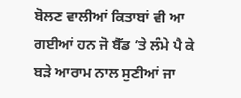ਬੋਲਣ ਵਾਲੀਆਂ ਕਿਤਾਬਾਂ ਵੀ ਆ ਗਈਆਂ ਹਨ ਜੋ ਬੈੱਡ ’ਤੇ ਲੰਮੇ ਪੈ ਕੇ ਬੜੇ ਆਰਾਮ ਨਾਲ ਸੁਣੀਆਂ ਜਾ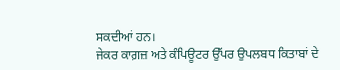ਸਕਦੀਆਂ ਹਨ।
ਜੇਕਰ ਕਾਗ਼ਜ਼ ਅਤੇ ਕੰਪਿਊਟਰ ਉੱਪਰ ਉਪਲਬਧ ਕਿਤਾਬਾਂ ਦੇ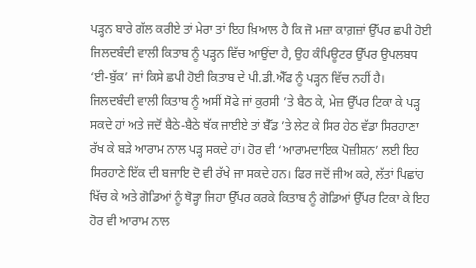ਪੜ੍ਹਨ ਬਾਰੇ ਗੱਲ ਕਰੀਏ ਤਾਂ ਮੇਰਾ ਤਾਂ ਇਹ ਖ਼ਿਆਲ ਹੈ ਕਿ ਜੋ ਮਜ਼ਾ ਕਾਗ਼ਜ਼ਾਂ ਉੱਪਰ ਛਪੀ ਹੋਈ ਜਿਲਦਬੰਦੀ ਵਾਲੀ ਕਿਤਾਬ ਨੂੰ ਪੜ੍ਹਨ ਵਿੱਚ ਆਉਂਦਾ ਹੈ, ਉਹ ਕੰਪਿਊਟਰ ਉੱਪਰ ਉਪਲਬਧ ‘ਈ-ਬੁੱਕ’ ਜਾਂ ਕਿਸੇ ਛਪੀ ਹੋਈ ਕਿਤਾਬ ਦੇ ਪੀ.ਡੀ.ਐੱਫ ਨੂੰ ਪੜ੍ਹਨ ਵਿੱਚ ਨਹੀਂ ਹੈ। ਜਿਲਦਬੰਦੀ ਵਾਲੀ ਕਿਤਾਬ ਨੂੰ ਅਸੀਂ ਸੋਫੇ ਜਾਂ ਕੁਰਸੀ ’ਤੇ ਬੈਠ ਕੇ, ਮੇਜ਼ ਉੱਪਰ ਟਿਕਾ ਕੇ ਪੜ੍ਹ ਸਕਦੇ ਹਾਂ ਅਤੇ ਜਦੋਂ ਬੈਠੇ-ਬੈਠੇ ਥੱਕ ਜਾਈਏ ਤਾਂ ਬੈੱਡ ’ਤੇ ਲੇਟ ਕੇ ਸਿਰ ਹੇਠ ਵੱਡਾ ਸਿਰਹਾਣਾ ਰੱਖ ਕੇ ਬੜੇ ਆਰਾਮ ਨਾਲ ਪੜ੍ਹ ਸਕਦੇ ਹਾਂ। ਹੋਰ ਵੀ ‘ਆਰਾਮਦਾਇਕ ਪੋਜ਼ੀਸ਼ਨ’ ਲਈ ਇਹ ਸਿਰਹਾਣੇ ਇੱਕ ਦੀ ਬਜਾਇ ਦੋ ਵੀ ਰੱਖੇ ਜਾ ਸਕਦੇ ਹਨ। ਫਿਰ ਜਦੋਂ ਜੀਅ ਕਰੇ, ਲੱਤਾਂ ਪਿਛਾਂਹ ਖਿੱਚ ਕੇ ਅਤੇ ਗੋਡਿਆਂ ਨੂੰ ਥੋੜ੍ਹਾ ਜਿਹਾ ਉੱਪਰ ਕਰਕੇ ਕਿਤਾਬ ਨੂੰ ਗੋਡਿਆਂ ਉੱਪਰ ਟਿਕਾ ਕੇ ਇਹ ਹੋਰ ਵੀ ਆਰਾਮ ਨਾਲ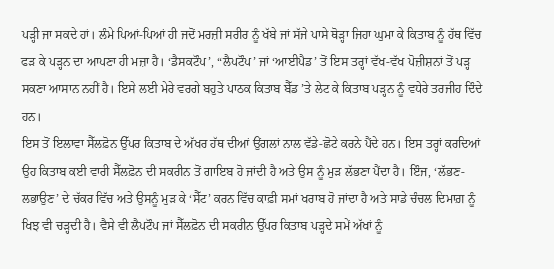ਪੜ੍ਹੀ ਜਾ ਸਕਦੇ ਹਾਂ। ਲੰਮੇ ਪਿਆਂ-ਪਿਆਂ ਹੀ ਜਦੋਂ ਮਰਜ਼ੀ ਸਰੀਰ ਨੂੰ ਖੱਬੇ ਜਾਂ ਸੱਜੇ ਪਾਸੇ ਥੋੜ੍ਹਾ ਜਿਹਾ ਘੁਮਾ ਕੇ ਕਿਤਾਬ ਨੂੰ ਹੱਥ ਵਿੱਚ ਫੜ ਕੇ ਪੜ੍ਹਨ ਦਾ ਆਪਣਾ ਹੀ ਮਜ਼ਾ ਹੈ। ‘ਡੈਸਕਟੌਪ’, “ਲੈਪਟੌਪ’ ਜਾਂ ‘ਆਈਪੈਡ’ ਤੋਂ ਇਸ ਤਰ੍ਹਾਂ ਵੱਖ-ਵੱਖ ਪੋਜ਼ੀਸ਼ਨਾਂ ਤੋਂ ਪੜ੍ਹ ਸਕਣਾ ਆਸਾਨ ਨਹੀਂ ਹੈ। ਇਸੇ ਲਈ ਮੇਰੇ ਵਰਗੇ ਬਹੁਤੇ ਪਾਠਕ ਕਿਤਾਬ ਬੈੱਡ ’ਤੇ ਲੇਟ ਕੇ ਕਿਤਾਬ ਪੜ੍ਹਨ ਨੂੰ ਵਧੇਰੇ ਤਰਜੀਹ ਦਿੰਦੇ ਹਨ।
ਇਸ ਤੋਂ ਇਲਾਵਾ ਸੈੱਲਫ਼ੋਨ ਉੱਪਰ ਕਿਤਾਬ ਦੇ ਅੱਖਰ ਹੱਥ ਦੀਆਂ ਉਂਗਲਾਂ ਨਾਲ ਵੱਡੇ-ਛੋਟੇ ਕਰਨੇ ਪੈਂਦੇ ਹਨ। ਇਸ ਤਰ੍ਹਾਂ ਕਰਦਿਆਂ ਉਹ ਕਿਤਾਬ ਕਈ ਵਾਰੀ ਸੈੱਲਫ਼ੋਨ ਦੀ ਸਕਰੀਨ ਤੋਂ ਗਾਇਬ ਹੋ ਜਾਂਦੀ ਹੈ ਅਤੇ ਉਸ ਨੂੰ ਮੁੜ ਲੱਭਣਾ ਪੈਂਦਾ ਹੈ। ਇੰਜ, ‘ਲੱਭਣ-ਲਭਾਉਣ’ ਦੇ ਚੱਕਰ ਵਿੱਚ ਅਤੇ ਉਸਨੂੰ ਮੁੜ ਕੇ ‘ਸੈੱਟ’ ਕਰਨ ਵਿੱਚ ਕਾਫ਼ੀ ਸਮਾਂ ਖਰਾਬ ਹੋ ਜਾਂਦਾ ਹੈ ਅਤੇ ਸਾਡੇ ਚੰਚਲ ਦਿਮਾਗ਼ ਨੂੰ ਖਿਝ ਵੀ ਚੜ੍ਹਦੀ ਹੈ। ਵੈਸੇ ਵੀ ਲੈਪਟੌਪ ਜਾਂ ਸੈੱਲਫ਼ੋਨ ਦੀ ਸਕਰੀਨ ਉੱਪਰ ਕਿਤਾਬ ਪੜ੍ਹਦੇ ਸਮੇਂ ਅੱਖਾਂ ਨੂੰ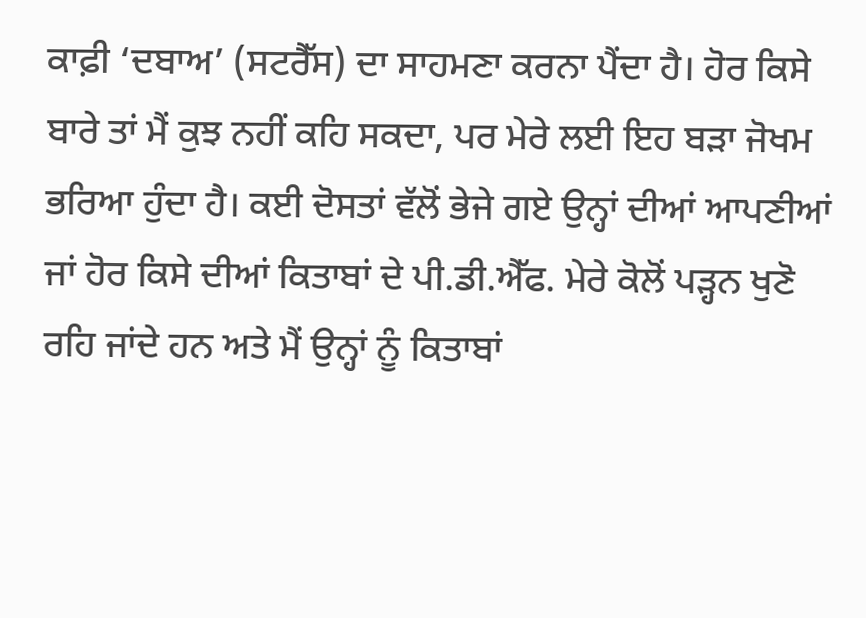ਕਾਫ਼ੀ ‘ਦਬਾਅ’ (ਸਟਰੈੱਸ) ਦਾ ਸਾਹਮਣਾ ਕਰਨਾ ਪੈਂਦਾ ਹੈ। ਹੋਰ ਕਿਸੇ ਬਾਰੇ ਤਾਂ ਮੈਂ ਕੁਝ ਨਹੀਂ ਕਹਿ ਸਕਦਾ, ਪਰ ਮੇਰੇ ਲਈ ਇਹ ਬੜਾ ਜੋਖਮ ਭਰਿਆ ਹੁੰਦਾ ਹੈ। ਕਈ ਦੋਸਤਾਂ ਵੱਲੋਂ ਭੇਜੇ ਗਏ ਉਨ੍ਹਾਂ ਦੀਆਂ ਆਪਣੀਆਂ ਜਾਂ ਹੋਰ ਕਿਸੇ ਦੀਆਂ ਕਿਤਾਬਾਂ ਦੇ ਪੀ.ਡੀ.ਐੱਫ. ਮੇਰੇ ਕੋਲੋਂ ਪੜ੍ਹਨ ਖੁਣੋ ਰਹਿ ਜਾਂਦੇ ਹਨ ਅਤੇ ਮੈਂ ਉਨ੍ਹਾਂ ਨੂੰ ਕਿਤਾਬਾਂ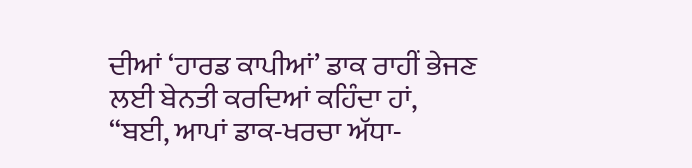ਦੀਆਂ ‘ਹਾਰਡ ਕਾਪੀਆਂ’ ਡਾਕ ਰਾਹੀਂ ਭੇਜਣ ਲਈ ਬੇਨਤੀ ਕਰਦਿਆਂ ਕਹਿੰਦਾ ਹਾਂ, “ਬਈ, ਆਪਾਂ ਡਾਕ-ਖਰਚਾ ਅੱਧਾ-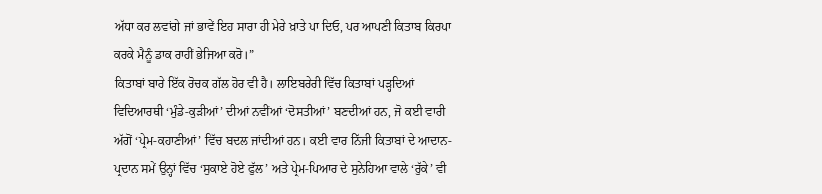ਅੱਧਾ ਕਰ ਲਵਾਂਗੇ ਜਾਂ ਭਾਵੇਂ ਇਹ ਸਾਰਾ ਹੀ ਮੇਰੇ ਖ਼ਾਤੇ ਪਾ ਦਿਓ, ਪਰ ਆਪਣੀ ਕਿਤਾਬ ਕਿਰਪਾ ਕਰਕੇ ਮੈਨੂੰ ਡਾਕ ਰਾਹੀਂ ਭੇਜਿਆ ਕਰੋ।”
ਕਿਤਾਬਾਂ ਬਾਰੇ ਇੱਕ ਰੋਚਕ ਗੱਲ ਹੋਰ ਵੀ ਹੈ। ਲਾਇਬਰੇਰੀ ਵਿੱਚ ਕਿਤਾਬਾਂ ਪੜ੍ਹਦਿਆਂ ਵਿਦਿਆਰਥੀ ‘ਮੁੰਡੇ-ਕੁੜੀਆਂ’ ਦੀਆਂ ਨਵੀਂਆਂ ‘ਦੋਸਤੀਆਂ’ ਬਣਦੀਆਂ ਹਨ, ਜੋ ਕਈ ਵਾਰੀ ਅੱਗੋਂ ‘ਪ੍ਰੇਮ-ਕਹਾਣੀਆਂ’ ਵਿੱਚ ਬਦਲ ਜਾਂਦੀਆਂ ਹਨ। ਕਈ ਵਾਰ ਨਿੱਜੀ ਕਿਤਾਬਾਂ ਦੇ ਆਦਾਨ-ਪ੍ਰਦਾਨ ਸਮੇਂ ਉਨ੍ਹਾਂ ਵਿੱਚ ‘ਸੁਕਾਏ ਹੋਏ ਫੁੱਲ’ ਅਤੇ ਪ੍ਰੇਮ-ਪਿਆਰ ਦੇ ਸੁਨੇਹਿਆ ਵਾਲੇ ‘ਰੁੱਕੇ’ ਵੀ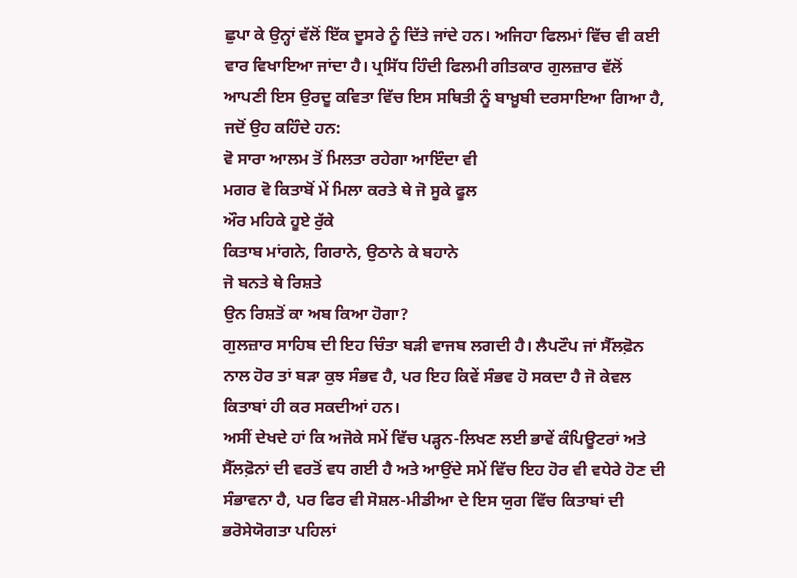ਛੁਪਾ ਕੇ ਉਨ੍ਹਾਂ ਵੱਲੋਂ ਇੱਕ ਦੂਸਰੇ ਨੂੰ ਦਿੱਤੇ ਜਾਂਦੇ ਹਨ। ਅਜਿਹਾ ਫਿਲਮਾਂ ਵਿੱਚ ਵੀ ਕਈ ਵਾਰ ਵਿਖਾਇਆ ਜਾਂਦਾ ਹੈ। ਪ੍ਰਸਿੱਧ ਹਿੰਦੀ ਫਿਲਮੀ ਗੀਤਕਾਰ ਗੁਲਜ਼ਾਰ ਵੱਲੋਂ ਆਪਣੀ ਇਸ ਉਰਦੂ ਕਵਿਤਾ ਵਿੱਚ ਇਸ ਸਥਿਤੀ ਨੂੰ ਬਾਖ਼ੂਬੀ ਦਰਸਾਇਆ ਗਿਆ ਹੈ, ਜਦੋਂ ਉਹ ਕਹਿੰਦੇ ਹਨ:
ਵੋ ਸਾਰਾ ਆਲਮ ਤੋਂ ਮਿਲਤਾ ਰਹੇਗਾ ਆਇੰਦਾ ਵੀ
ਮਗਰ ਵੋ ਕਿਤਾਬੋਂ ਮੇਂ ਮਿਲਾ ਕਰਤੇ ਥੇ ਜੋ ਸੂਕੇ ਫੂਲ
ਔਰ ਮਹਿਕੇ ਹੂਏ ਰੁੱਕੇ
ਕਿਤਾਬ ਮਾਂਗਨੇ, ਗਿਰਾਨੇ, ਉਠਾਨੇ ਕੇ ਬਹਾਨੇ
ਜੋ ਬਨਤੇ ਥੇ ਰਿਸ਼ਤੇ
ਉਨ ਰਿਸ਼ਤੋਂ ਕਾ ਅਬ ਕਿਆ ਹੋਗਾ?
ਗੁਲਜ਼ਾਰ ਸਾਹਿਬ ਦੀ ਇਹ ਚਿੰਤਾ ਬੜੀ ਵਾਜਬ ਲਗਦੀ ਹੈ। ਲੈਪਟੌਪ ਜਾਂ ਸੈੱਲਫ਼ੋਨ ਨਾਲ ਹੋਰ ਤਾਂ ਬੜਾ ਕੁਝ ਸੰਭਵ ਹੈ, ਪਰ ਇਹ ਕਿਵੇਂ ਸੰਭਵ ਹੋ ਸਕਦਾ ਹੈ ਜੋ ਕੇਵਲ ਕਿਤਾਬਾਂ ਹੀ ਕਰ ਸਕਦੀਆਂ ਹਨ।
ਅਸੀਂ ਦੇਖਦੇ ਹਾਂ ਕਿ ਅਜੋਕੇ ਸਮੇਂ ਵਿੱਚ ਪੜ੍ਹਨ-ਲਿਖਣ ਲਈ ਭਾਵੇਂ ਕੰਪਿਊਟਰਾਂ ਅਤੇ ਸੈੱਲਫ਼ੋਨਾਂ ਦੀ ਵਰਤੋਂ ਵਧ ਗਈ ਹੈ ਅਤੇ ਆਉਂਦੇ ਸਮੇਂ ਵਿੱਚ ਇਹ ਹੋਰ ਵੀ ਵਧੇਰੇ ਹੋਣ ਦੀ ਸੰਭਾਵਨਾ ਹੈ, ਪਰ ਫਿਰ ਵੀ ਸੋਸ਼ਲ-ਮੀਡੀਆ ਦੇ ਇਸ ਯੁਗ ਵਿੱਚ ਕਿਤਾਬਾਂ ਦੀ ਭਰੋਸੇਯੋਗਤਾ ਪਹਿਲਾਂ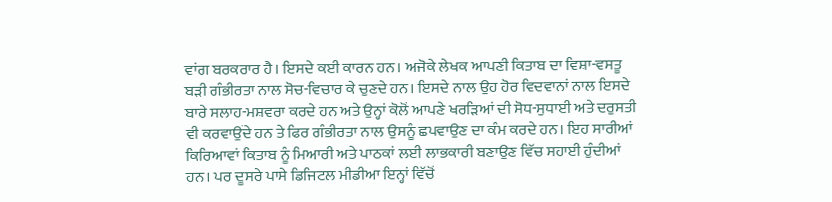ਵਾਂਗ ਬਰਕਰਾਰ ਹੈ। ਇਸਦੇ ਕਈ ਕਾਰਨ ਹਨ। ਅਜੋਕੇ ਲੇਖਕ ਆਪਣੀ ਕਿਤਾਬ ਦਾ ਵਿਸ਼ਾ-ਵਸਤੂ ਬੜੀ ਗੰਭੀਰਤਾ ਨਾਲ ਸੋਚ-ਵਿਚਾਰ ਕੇ ਚੁਣਦੇ ਹਨ। ਇਸਦੇ ਨਾਲ ਉਹ ਹੋਰ ਵਿਦਵਾਨਾਂ ਨਾਲ ਇਸਦੇ ਬਾਰੇ ਸਲਾਹ-ਮਸ਼ਵਰਾ ਕਰਦੇ ਹਨ ਅਤੇ ਉਨ੍ਹਾਂ ਕੋਲੋਂ ਆਪਣੇ ਖਰੜਿਆਂ ਦੀ ਸੋਧ-ਸੁਧਾਈ ਅਤੇ ਦਰੁਸਤੀ ਵੀ ਕਰਵਾਉਂਦੇ ਹਨ ਤੇ ਫਿਰ ਗੰਭੀਰਤਾ ਨਾਲ ਉਸਨੂੰ ਛਪਵਾਉਣ ਦਾ ਕੰਮ ਕਰਦੇ ਹਨ। ਇਹ ਸਾਰੀਆਂ ਕਿਰਿਆਵਾਂ ਕਿਤਾਬ ਨੂੰ ਮਿਆਰੀ ਅਤੇ ਪਾਠਕਾਂ ਲਈ ਲਾਭਕਾਰੀ ਬਣਾਉਣ ਵਿੱਚ ਸਹਾਈ ਹੁੰਦੀਆਂ ਹਨ। ਪਰ ਦੂਸਰੇ ਪਾਸੇ ਡਿਜਿਟਲ ਮੀਡੀਆ ਇਨ੍ਹਾਂ ਵਿੱਚੋਂ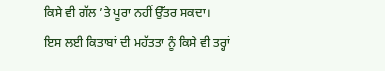ਕਿਸੇ ਵੀ ਗੱਲ ’ਤੇ ਪੂਰਾ ਨਹੀਂ ਉੱਤਰ ਸਕਦਾ। ਇਸ ਲਈ ਕਿਤਾਬਾਂ ਦੀ ਮਹੱਤਤਾ ਨੂੰ ਕਿਸੇ ਵੀ ਤਰ੍ਹਾਂ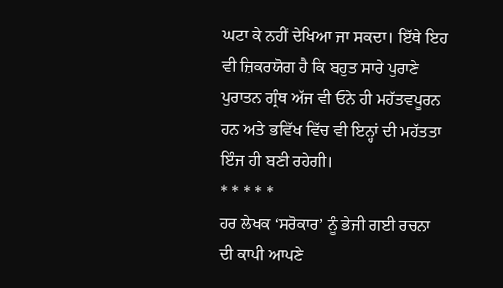ਘਟਾ ਕੇ ਨਹੀਂ ਦੇਖਿਆ ਜਾ ਸਕਦਾ। ਇੱਥੇ ਇਹ ਵੀ ਜ਼ਿਕਰਯੋਗ ਹੈ ਕਿ ਬਹੁਤ ਸਾਰੇ ਪੁਰਾਣੇ ਪੁਰਾਤਨ ਗ੍ਰੰਥ ਅੱਜ ਵੀ ਓਨੇ ਹੀ ਮਹੱਤਵਪੂਰਨ ਹਨ ਅਤੇ ਭਵਿੱਖ ਵਿੱਚ ਵੀ ਇਨ੍ਹਾਂ ਦੀ ਮਹੱਤਤਾ ਇੰਜ ਹੀ ਬਣੀ ਰਹੇਗੀ।
* * * * *
ਹਰ ਲੇਖਕ ‘ਸਰੋਕਾਰ’ ਨੂੰ ਭੇਜੀ ਗਈ ਰਚਨਾ ਦੀ ਕਾਪੀ ਆਪਣੇ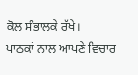ਕੋਲ ਸੰਭਾਲਕੇ ਰੱਖੇ।
ਪਾਠਕਾਂ ਨਾਲ ਆਪਣੇ ਵਿਚਾਰ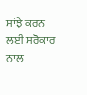ਸਾਂਝੇ ਕਰਨ ਲਈ ਸਰੋਕਾਰ ਨਾਲ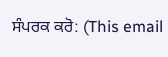ਸੰਪਰਕ ਕਰੋ: (This email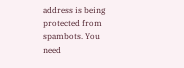address is being protected from spambots. You need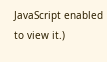JavaScript enabled to view it.)